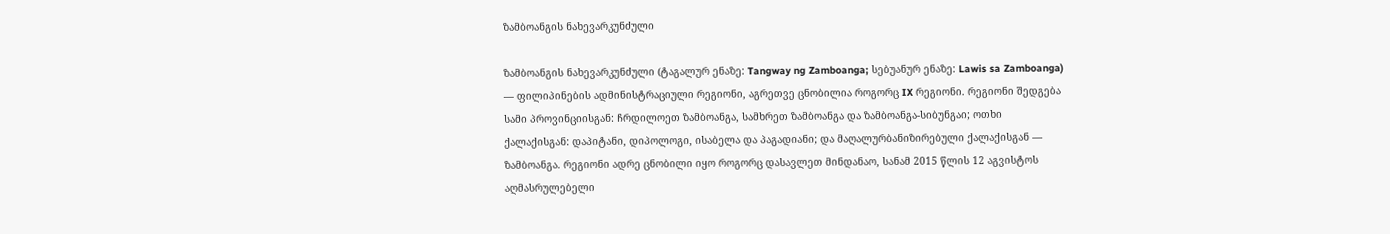ზამბოანგის ნახევარკუნძული

ზამბოანგის ნახევარკუნძული (ტაგალურ ენაზე: Tangway ng Zamboanga; სებუანურ ენაზე: Lawis sa Zamboanga) — ფილიპინების ადმინისტრაციული რეგიონი, აგრეთვე ცნობილია როგორც IX რეგიონი. რეგიონი შედგება სამი პროვინციისგან: ჩრდილოეთ ზამბოანგა, სამხრეთ ზამბოანგა და ზამბოანგა-სიბუნგაი; ოთხი ქალაქისგან: დაპიტანი, დიპოლოგი, ისაბელა და პაგადიანი; და მაღალურბანიზირებული ქალაქისგან — ზამბოანგა. რეგიონი ადრე ცნობილი იყო როგორც დასავლეთ მინდანაო, სანამ 2015 წლის 12 აგვისტოს აღმასრულებელი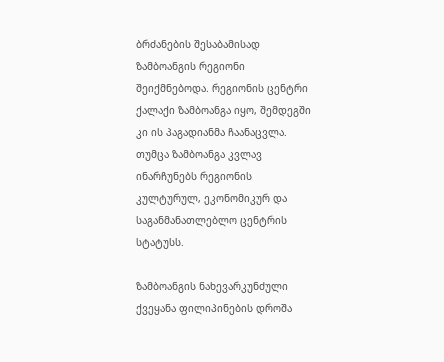ბრძანების შესაბამისად ზამბოანგის რეგიონი შეიქმნებოდა. რეგიონის ცენტრი ქალაქი ზამბოანგა იყო, შემდეგში კი ის პაგადიანმა ჩაანაცვლა. თუმცა ზამბოანგა კვლავ ინარჩუნებს რეგიონის კულტურულ, ეკონომიკურ და საგანმანათლებლო ცენტრის სტატუსს.

ზამბოანგის ნახევარკუნძული
ქვეყანა ფილიპინების დროშა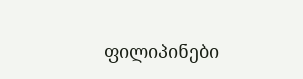ფილიპინები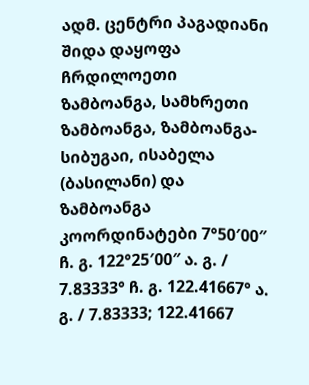ადმ. ცენტრი პაგადიანი
შიდა დაყოფა ჩრდილოეთი ზამბოანგა, სამხრეთი ზამბოანგა, ზამბოანგა-სიბუგაი, ისაბელა (ბასილანი) და ზამბოანგა
კოორდინატები 7°50′00″ ჩ. გ. 122°25′00″ ა. გ. / 7.83333° ჩ. გ. 122.41667° ა. გ. / 7.83333; 122.41667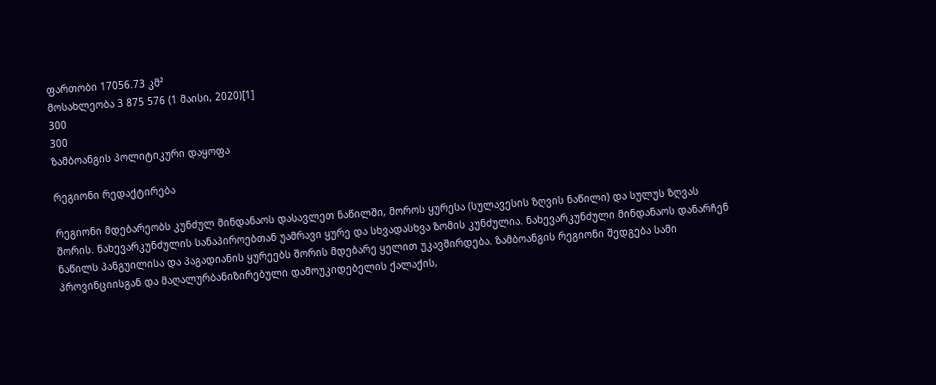ფართობი 17056.73 კმ²
მოსახლეობა 3 875 576 (1 მაისი, 2020)[1]
300
300
ზამბოანგის პოლიტიკური დაყოფა

რეგიონი რედაქტირება

რეგიონი მდებარეობს კუნძულ მინდანაოს დასავლეთ ნაწილში, მოროს ყურესა (სულავესის ზღვის ნაწილი) და სულუს ზღვას შორის. ნახევარკუნძულის სანაპიროებთან უამრავი ყურე და სხვადასხვა ზომის კუნძულია. ნახევარკუნძული მინდანაოს დანარჩენ ნაწილს პანგუილისა და პაგადიანის ყურეებს შორის მდებარე ყელით უკავშირდება. ზამბოანგის რეგიონი შედგება სამი პროვინციისგან და მაღალურბანიზირებული დამოუკიდებელის ქალაქის,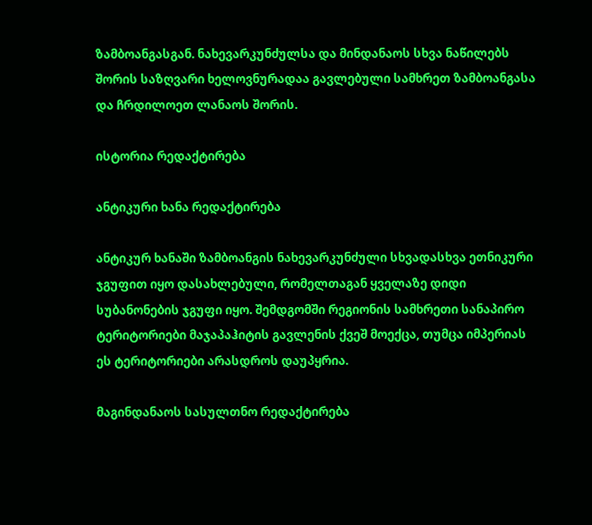ზამბოანგასგან. ნახევარკუნძულსა და მინდანაოს სხვა ნაწილებს შორის საზღვარი ხელოვნურადაა გავლებული სამხრეთ ზამბოანგასა და ჩრდილოეთ ლანაოს შორის.

ისტორია რედაქტირება

ანტიკური ხანა რედაქტირება

ანტიკურ ხანაში ზამბოანგის ნახევარკუნძული სხვადასხვა ეთნიკური ჯგუფით იყო დასახლებული, რომელთაგან ყველაზე დიდი სუბანონების ჯგუფი იყო. შემდგომში რეგიონის სამხრეთი სანაპირო ტერიტორიები მაჯაპაჰიტის გავლენის ქვეშ მოექცა, თუმცა იმპერიას ეს ტერიტორიები არასდროს დაუპყრია.

მაგინდანაოს სასულთნო რედაქტირება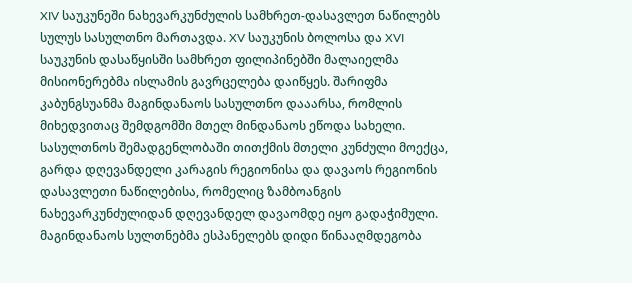XIV საუკუნეში ნახევარკუნძულის სამხრეთ-დასავლეთ ნაწილებს სულუს სასულთნო მართავდა. XV საუკუნის ბოლოსა და XVI საუკუნის დასაწყისში სამხრეთ ფილიპინებში მალაიელმა მისიონერებმა ისლამის გავრცელება დაიწყეს. შარიფმა კაბუნგსუანმა მაგინდანაოს სასულთნო დააარსა, რომლის მიხედვითაც შემდგომში მთელ მინდანაოს ეწოდა სახელი. სასულთნოს შემადგენლობაში თითქმის მთელი კუნძული მოექცა, გარდა დღევანდელი კარაგის რეგიონისა და დავაოს რეგიონის დასავლეთი ნაწილებისა, რომელიც ზამბოანგის ნახევარკუნძულიდან დღევანდელ დავაომდე იყო გადაჭიმული. მაგინდანაოს სულთნებმა ესპანელებს დიდი წინააღმდეგობა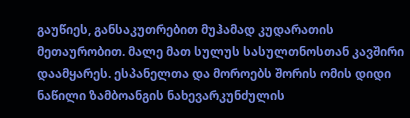გაუწიეს, განსაკუთრებით მუჰამად კუდარათის მეთაურობით. მალე მათ სულუს სასულთნოსთან კავშირი დაამყარეს. ესპანელთა და მოროებს შორის ომის დიდი ნაწილი ზამბოანგის ნახევარკუნძულის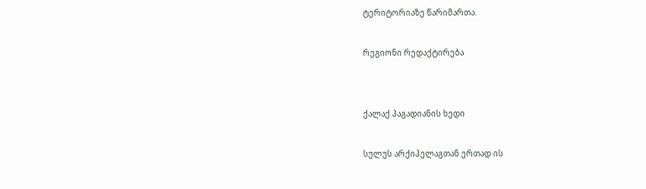ტერიტორიაზე წარიმართა.

რეგიონი რედაქტირება


ქალაქ პაგადიანის ხედი

სულუს არქიპელაგთან ერთად ის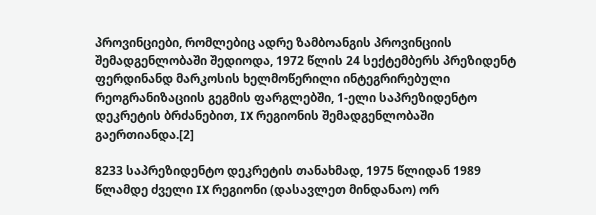პროვინციები, რომლებიც ადრე ზამბოანგის პროვინციის შემადგენლობაში შედიოდა, 1972 წლის 24 სექტემბერს პრეზიდენტ ფერდინანდ მარკოსის ხელმოწერილი ინტეგრირებული რეოგრანიზაციის გეგმის ფარგლებში, 1-ელი საპრეზიდენტო დეკრეტის ბრძანებით, IX რეგიონის შემადგენლობაში გაერთიანდა.[2]

8233 საპრეზიდენტო დეკრეტის თანახმად, 1975 წლიდან 1989 წლამდე ძველი IX რეგიონი (დასავლეთ მინდანაო) ორ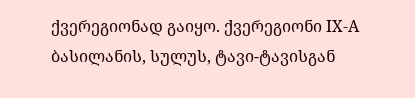ქვერეგიონად გაიყო. ქვერეგიონი IX-A ბასილანის, სულუს, ტავი-ტავისგან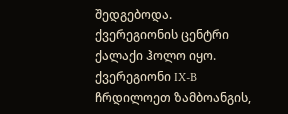შედგებოდა. ქვერეგიონის ცენტრი ქალაქი ჰოლო იყო. ქვერეგიონი IX-B ჩრდილოეთ ზამბოანგის,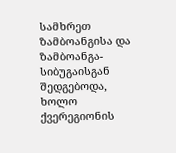სამხრეთ ზამბოანგისა და ზამბოანგა-სიბუგაისგან შედგებოდა, ხოლო ქვერეგიონის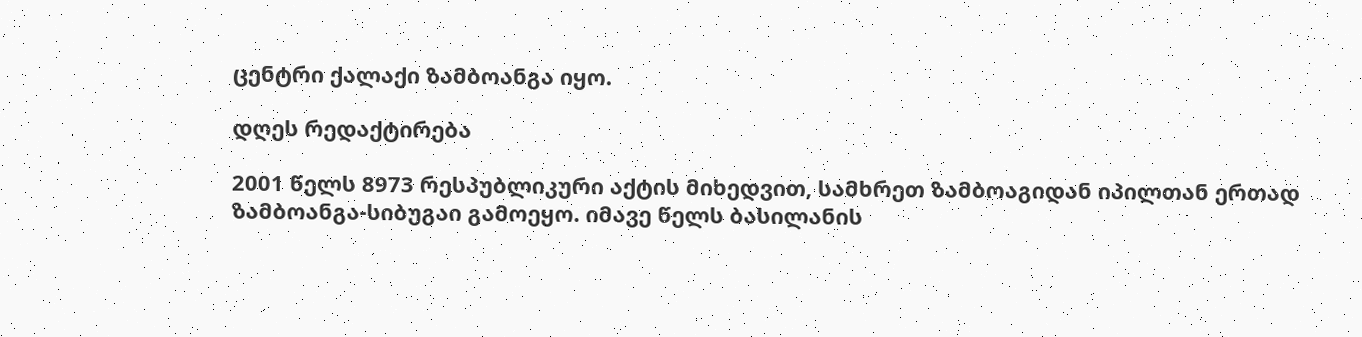ცენტრი ქალაქი ზამბოანგა იყო.

დღეს რედაქტირება

2001 წელს 8973 რესპუბლიკური აქტის მიხედვით, სამხრეთ ზამბოაგიდან იპილთან ერთად ზამბოანგა-სიბუგაი გამოეყო. იმავე წელს ბასილანის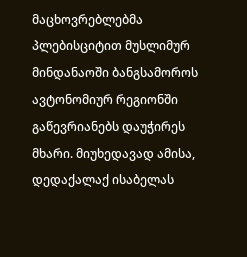მაცხოვრებლებმა პლებისციტით მუსლიმურ მინდანაოში ბანგსამოროს ავტონომიურ რეგიონში გაწევრიანებს დაუჭირეს მხარი. მიუხედავად ამისა, დედაქალაქ ისაბელას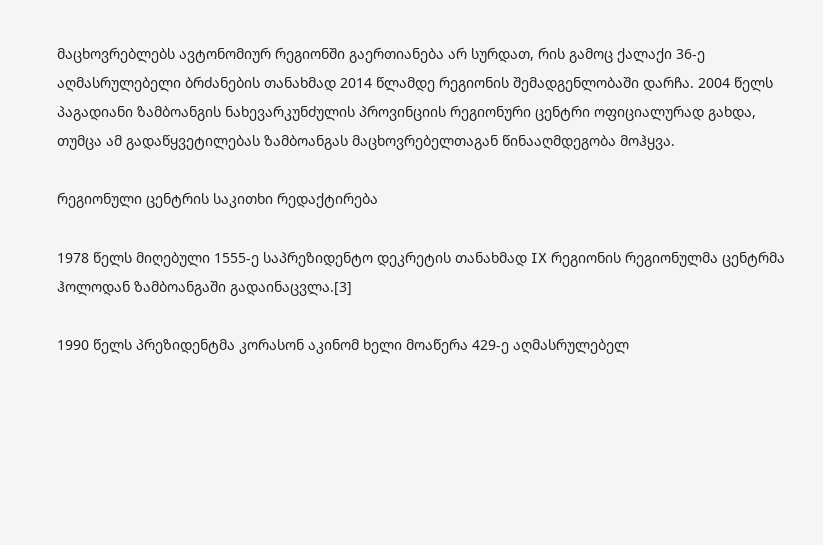მაცხოვრებლებს ავტონომიურ რეგიონში გაერთიანება არ სურდათ, რის გამოც ქალაქი 36-ე აღმასრულებელი ბრძანების თანახმად 2014 წლამდე რეგიონის შემადგენლობაში დარჩა. 2004 წელს პაგადიანი ზამბოანგის ნახევარკუნძულის პროვინციის რეგიონური ცენტრი ოფიციალურად გახდა, თუმცა ამ გადაწყვეტილებას ზამბოანგას მაცხოვრებელთაგან წინააღმდეგობა მოჰყვა.

რეგიონული ცენტრის საკითხი რედაქტირება

1978 წელს მიღებული 1555-ე საპრეზიდენტო დეკრეტის თანახმად IX რეგიონის რეგიონულმა ცენტრმა ჰოლოდან ზამბოანგაში გადაინაცვლა.[3]

1990 წელს პრეზიდენტმა კორასონ აკინომ ხელი მოაწერა 429-ე აღმასრულებელ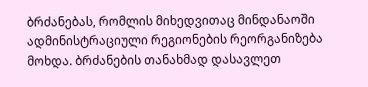ბრძანებას, რომლის მიხედვითაც მინდანაოში ადმინისტრაციული რეგიონების რეორგანიზება მოხდა. ბრძანების თანახმად დასავლეთ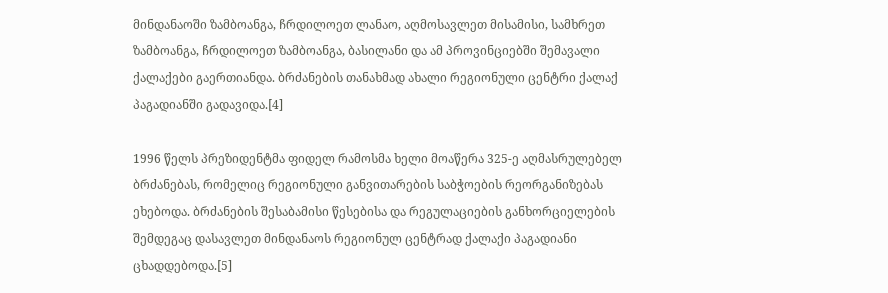მინდანაოში ზამბოანგა, ჩრდილოეთ ლანაო, აღმოსავლეთ მისამისი, სამხრეთ ზამბოანგა, ჩრდილოეთ ზამბოანგა, ბასილანი და ამ პროვინციებში შემავალი ქალაქები გაერთიანდა. ბრძანების თანახმად ახალი რეგიონული ცენტრი ქალაქ პაგადიანში გადავიდა.[4]

1996 წელს პრეზიდენტმა ფიდელ რამოსმა ხელი მოაწერა 325-ე აღმასრულებელ ბრძანებას, რომელიც რეგიონული განვითარების საბჭოების რეორგანიზებას ეხებოდა. ბრძანების შესაბამისი წესებისა და რეგულაციების განხორციელების შემდეგაც დასავლეთ მინდანაოს რეგიონულ ცენტრად ქალაქი პაგადიანი ცხადდებოდა.[5]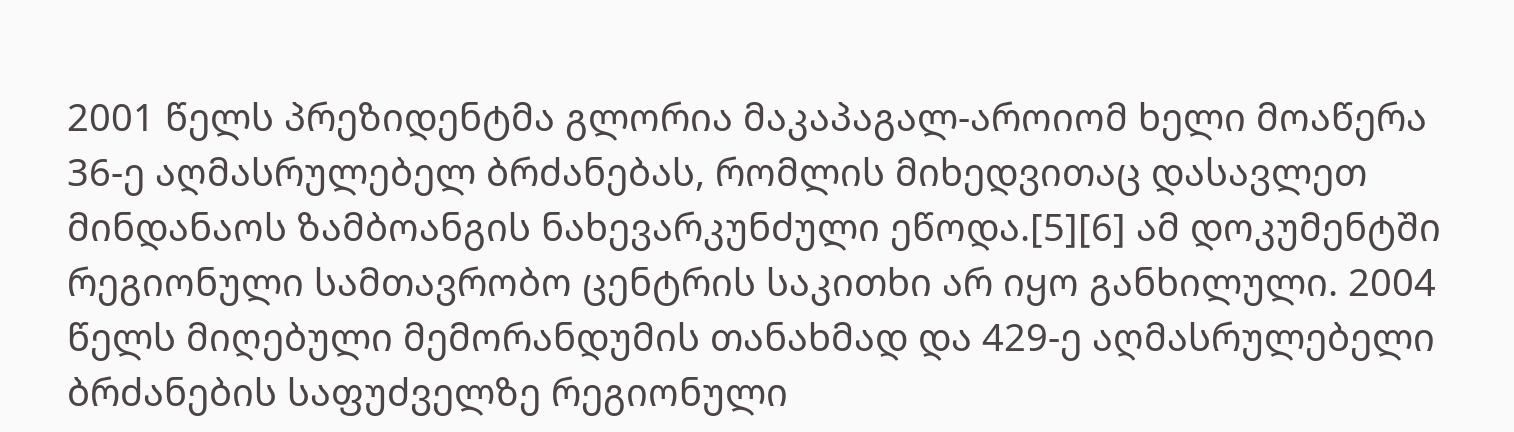2001 წელს პრეზიდენტმა გლორია მაკაპაგალ-აროიომ ხელი მოაწერა 36-ე აღმასრულებელ ბრძანებას, რომლის მიხედვითაც დასავლეთ მინდანაოს ზამბოანგის ნახევარკუნძული ეწოდა.[5][6] ამ დოკუმენტში რეგიონული სამთავრობო ცენტრის საკითხი არ იყო განხილული. 2004 წელს მიღებული მემორანდუმის თანახმად და 429-ე აღმასრულებელი ბრძანების საფუძველზე რეგიონული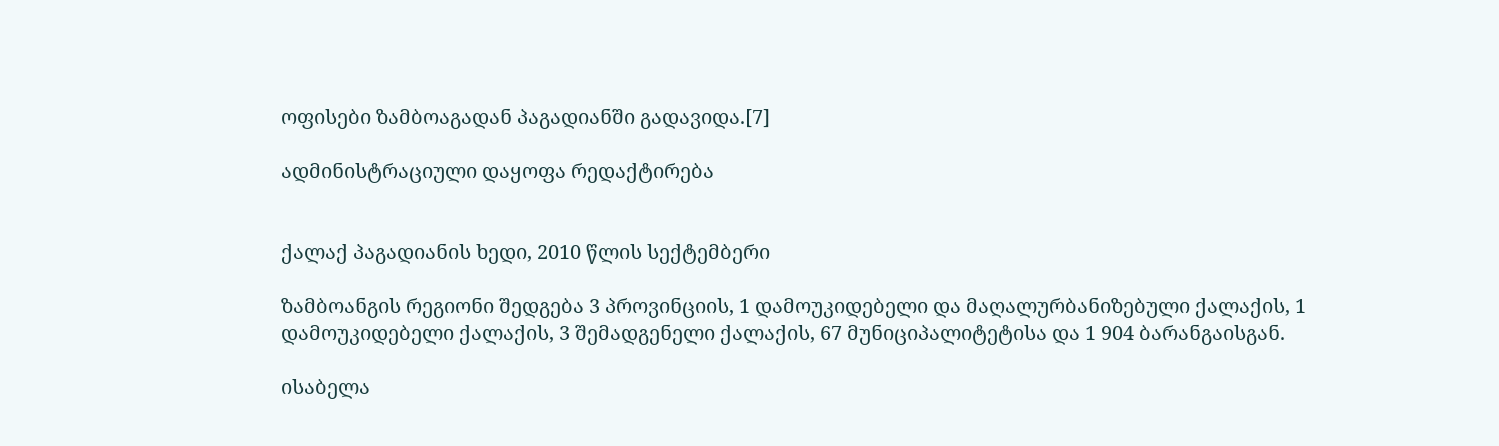ოფისები ზამბოაგადან პაგადიანში გადავიდა.[7]

ადმინისტრაციული დაყოფა რედაქტირება


ქალაქ პაგადიანის ხედი, 2010 წლის სექტემბერი

ზამბოანგის რეგიონი შედგება 3 პროვინციის, 1 დამოუკიდებელი და მაღალურბანიზებული ქალაქის, 1 დამოუკიდებელი ქალაქის, 3 შემადგენელი ქალაქის, 67 მუნიციპალიტეტისა და 1 904 ბარანგაისგან.

ისაბელა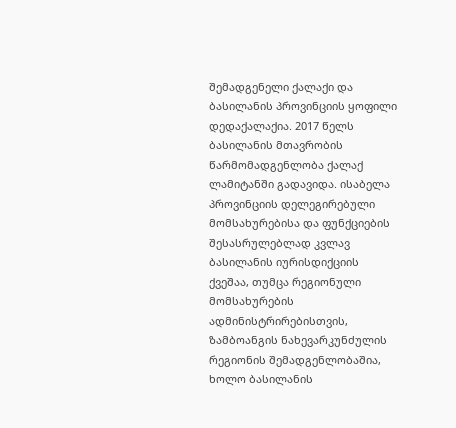შემადგენელი ქალაქი და ბასილანის პროვინციის ყოფილი დედაქალაქია. 2017 წელს ბასილანის მთავრობის წარმომადგენლობა ქალაქ ლამიტანში გადავიდა. ისაბელა პროვინციის დელეგირებული მომსახურებისა და ფუნქციების შესასრულებლად კვლავ ბასილანის იურისდიქციის ქვეშაა, თუმცა რეგიონული მომსახურების ადმინისტრირებისთვის, ზამბოანგის ნახევარკუნძულის რეგიონის შემადგენლობაშია, ხოლო ბასილანის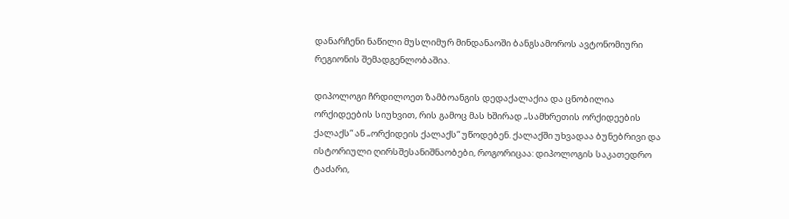დანარჩენი ნაწილი მუსლიმურ მინდანაოში ბანგსამოროს ავტონომიური რეგიონის შემადგენლობაშია.

დიპოლოგი ჩრდილოეთ ზამბოანგის დედაქალაქია და ცნობილია ორქიდეების სიუხვით, რის გამოც მას ხშირად „სამხრეთის ორქიდეების ქალაქს“ ან „ორქიდეის ქალაქს“ უწოდებენ. ქალაქში უხვადაა ბუნებრივი და ისტორიული ღირსშესანიშნაობები, როგორიცაა: დიპოლოგის საკათედრო ტაძარი,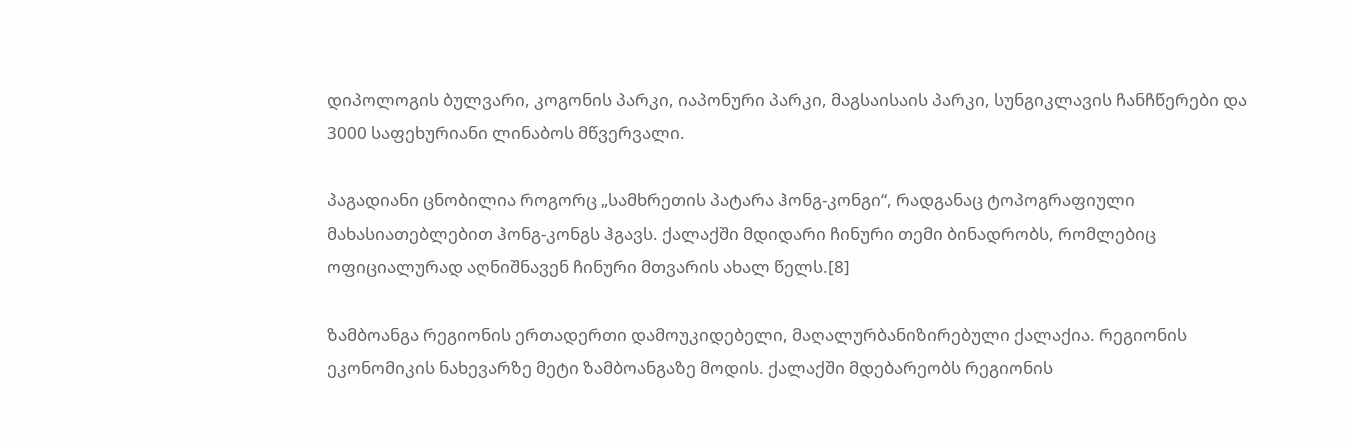დიპოლოგის ბულვარი, კოგონის პარკი, იაპონური პარკი, მაგსაისაის პარკი, სუნგიკლავის ჩანჩწერები და 3000 საფეხურიანი ლინაბოს მწვერვალი.

პაგადიანი ცნობილია როგორც „სამხრეთის პატარა ჰონგ-კონგი“, რადგანაც ტოპოგრაფიული მახასიათებლებით ჰონგ-კონგს ჰგავს. ქალაქში მდიდარი ჩინური თემი ბინადრობს, რომლებიც ოფიციალურად აღნიშნავენ ჩინური მთვარის ახალ წელს.[8]

ზამბოანგა რეგიონის ერთადერთი დამოუკიდებელი, მაღალურბანიზირებული ქალაქია. რეგიონის ეკონომიკის ნახევარზე მეტი ზამბოანგაზე მოდის. ქალაქში მდებარეობს რეგიონის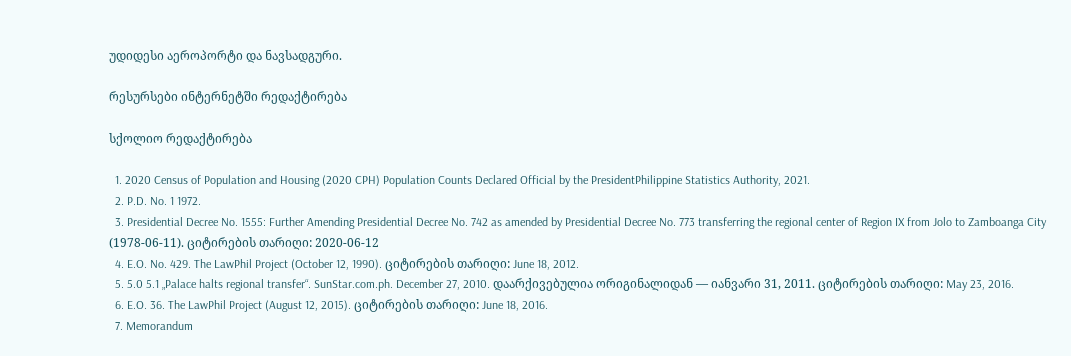უდიდესი აეროპორტი და ნავსადგური.

რესურსები ინტერნეტში რედაქტირება

სქოლიო რედაქტირება

  1. 2020 Census of Population and Housing (2020 CPH) Population Counts Declared Official by the PresidentPhilippine Statistics Authority, 2021.
  2. P.D. No. 1 1972.
  3. Presidential Decree No. 1555: Further Amending Presidential Decree No. 742 as amended by Presidential Decree No. 773 transferring the regional center of Region IX from Jolo to Zamboanga City (1978-06-11). ციტირების თარიღი: 2020-06-12
  4. E.O. No. 429. The LawPhil Project (October 12, 1990). ციტირების თარიღი: June 18, 2012.
  5. 5.0 5.1 „Palace halts regional transfer“. SunStar.com.ph. December 27, 2010. დაარქივებულია ორიგინალიდან — იანვარი 31, 2011. ციტირების თარიღი: May 23, 2016.
  6. E.O. 36. The LawPhil Project (August 12, 2015). ციტირების თარიღი: June 18, 2016.
  7. Memorandum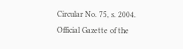Circular No. 75, s. 2004. Official Gazette of the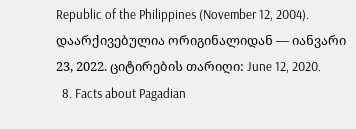Republic of the Philippines (November 12, 2004). დაარქივებულია ორიგინალიდან — იანვარი 23, 2022. ციტირების თარიღი: June 12, 2020.
  8. Facts about Pagadian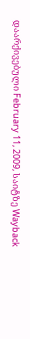დაარქივებული February 11, 2009, საიტზე Wayback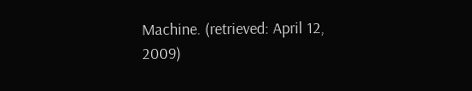Machine. (retrieved: April 12, 2009)